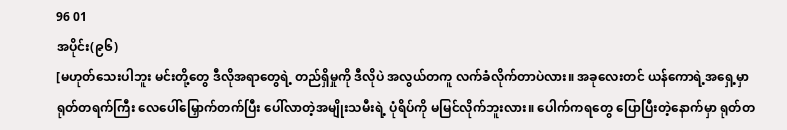96 01
အပိုင်း(၉၆)
[မဟုတ်သေးပါဘူး မင်းတို့တွေ ဒီလိုအရာတွေရဲ့ တည်ရှိမှုကို ဒီလိုပဲ အလွယ်တကူ လက်ခံလိုက်တာပဲလား။ အခုလေးတင် ယန်ကောရဲ့အရှေ့မှာ ရုတ်တရက်ကြီး လေပေါ်မြှောက်တက်ပြီး ပေါ်လာတဲ့အမျိုးသမီးရဲ့ ပုံရိပ်ကို မမြင်လိုက်ဘူးလား။ ပေါက်ကရတွေ ပြောပြီးတဲ့နောက်မှာ ရုတ်တ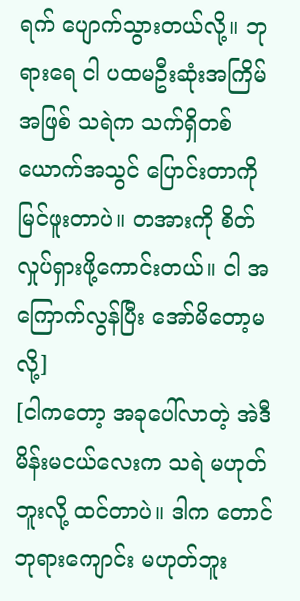ရက် ပျောက်သွားတယ်လို့။ ဘုရားရေ ငါ ပထမဦးဆုံးအကြိမ်အဖြစ် သရဲက သက်ရှိတစ်ယောက်အသွင် ပြောင်းတာကို မြင်ဖူးတာပဲ။ တအားကို စိတ်လှုပ်ရှားဖို့ကောင်းတယ်။ ငါ အကြောက်လွန်ပြီး အော်မိတော့မလို့]
[ငါကတော့ အခုပေါ်လာတဲ့ အဲဒီမိန်းမငယ်လေးက သရဲ မဟုတ်ဘူးလို့ ထင်တာပဲ။ ဒါက တောင်ဘုရားကျောင်း မဟုတ်ဘူး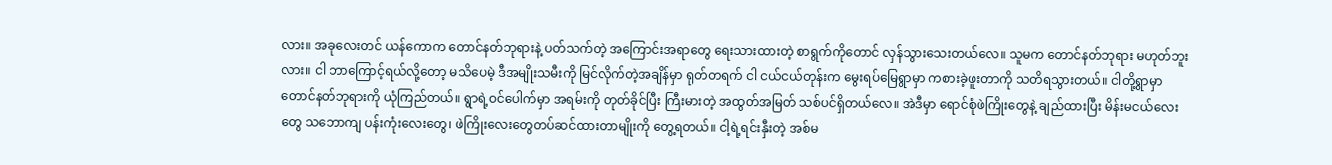လား။ အခုလေးတင် ယန်ကောက တောင်နတ်ဘုရားနဲ့ ပတ်သက်တဲ့ အကြောင်းအရာတွေ ရေးသားထားတဲ့ စာရွက်ကိုတောင် လှန်သွားသေးတယ်လေ။ သူမက တောင်နတ်ဘုရား မဟုတ်ဘူးလား။ ငါ ဘာကြောင့်ရယ်လို့တော့ မသိပေမဲ့ ဒီအမျိုးသမီးကို မြင်လိုက်တဲ့အချိန်မှာ ရုတ်တရက် ငါ ငယ်ငယ်တုန်းက မွေးရပ်မြေရွာမှာ ကစားခဲ့ဖူးတာကို သတိရသွားတယ်။ ငါတို့ရွာမှာ တောင်နတ်ဘုရားကို ယုံကြည်တယ်။ ရွာရဲ့ဝင်ပေါက်မှာ အရမ်းကို တုတ်ခိုင်ပြီး ကြီးမားတဲ့ အထွတ်အမြတ် သစ်ပင်ရှိတယ်လေ။ အဲဒီမှာ ရောင်စုံဖဲကြိုးတွေနဲ့ ချည်ထားပြီး မိန်းမငယ်လေးတွေ သဘောကျ ပန်းကုံးလေးတွေ၊ ဖဲကြိုးလေးတွေတပ်ဆင်ထားတာမျိုးကို တွေ့ရတယ်။ ငါ့ရဲ့ရင်းနှီးတဲ့ အစ်မ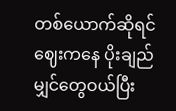တစ်ယောက်ဆိုရင် ဈေးကနေ ပိုးချည်မျှင်တွေဝယ်ပြီး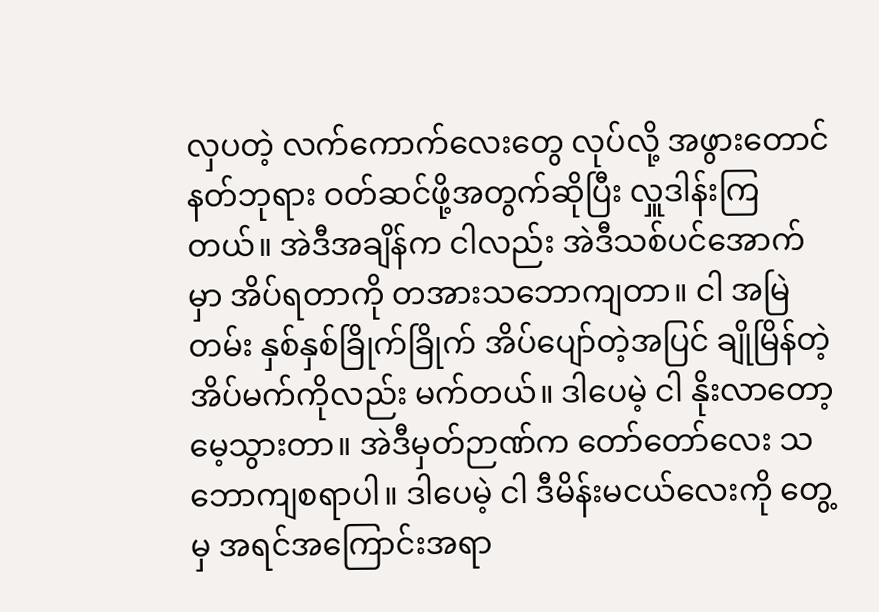လှပတဲ့ လက်ကောက်လေးတွေ လုပ်လို့ အဖွားတောင်နတ်ဘုရား ဝတ်ဆင်ဖို့အတွက်ဆိုပြီး လှူဒါန်းကြတယ်။ အဲဒီအချိန်က ငါလည်း အဲဒီသစ်ပင်အောက်မှာ အိပ်ရတာကို တအားသဘောကျတာ။ ငါ အမြဲတမ်း နှစ်နှစ်ခြိုက်ခြိုက် အိပ်ပျော်တဲ့အပြင် ချိုမြိန်တဲ့အိပ်မက်ကိုလည်း မက်တယ်။ ဒါပေမဲ့ ငါ နိုးလာတော့ မေ့သွားတာ။ အဲဒီမှတ်ဉာဏ်က တော်တော်လေး သဘောကျစရာပါ။ ဒါပေမဲ့ ငါ ဒီမိန်းမငယ်လေးကို တွေ့မှ အရင်အကြောင်းအရာ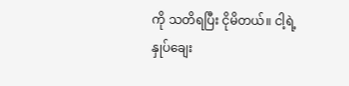ကို သတိရပြီး ငိုမိတယ်။ ငါ့ရဲ့နှုပ်ချေး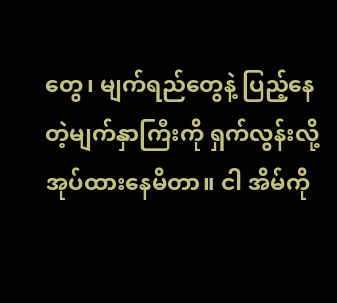တွေ၊ မျက်ရည်တွေနဲ့ ပြည့်နေတဲ့မျက်နှာကြီးကို ရှက်လွန်းလို့ အုပ်ထားနေမိတာ။ ငါ အိမ်ကို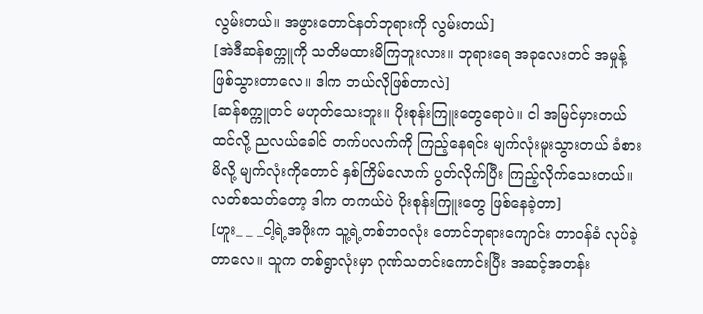လွမ်းတယ်။ အဖွားတောင်နတ်ဘုရားကို လွမ်းတယ်]
[အဲဒီဆန်စက္ကူကို သတိမထားမိကြဘူးလား။ ဘုရားရေ အခုလေးတင် အမှုန့်ဖြစ်သွားတာလေ။ ဒါက ဘယ်လိုဖြစ်တာလဲ]
[ဆန်စက္ကူတင် မဟုတ်သေးဘူး။ ပိုးစုန်းကြူးတွေရောပဲ။ ငါ အမြင်မှားတယ်ထင်လို့ ညလယ်ခေါင် တက်ပလက်ကို ကြည့်နေရင်း မျက်လုံးမူးသွားတယ် ခံစားမိလို့ မျက်လုံးကိုတောင် နှစ်ကြိမ်လောက် ပွတ်လိုက်ပြီး ကြည့်လိုက်သေးတယ်။ လတ်စသတ်တော့ ဒါက တကယ်ပဲ ပိုးစုန်းကြူးတွေ ဖြစ်နေခဲ့တာ]
[ဟူး_ _ _ငါ့ရဲ့အဖိုးက သူ့ရဲ့တစ်ဘဝလုံး တောင်ဘုရားကျောင်း တာဝန်ခံ လုပ်ခဲ့တာလေ။ သူက တစ်ရွာလုံးမှာ ဂုဏ်သတင်းကောင်းပြီး အဆင့်အတန်း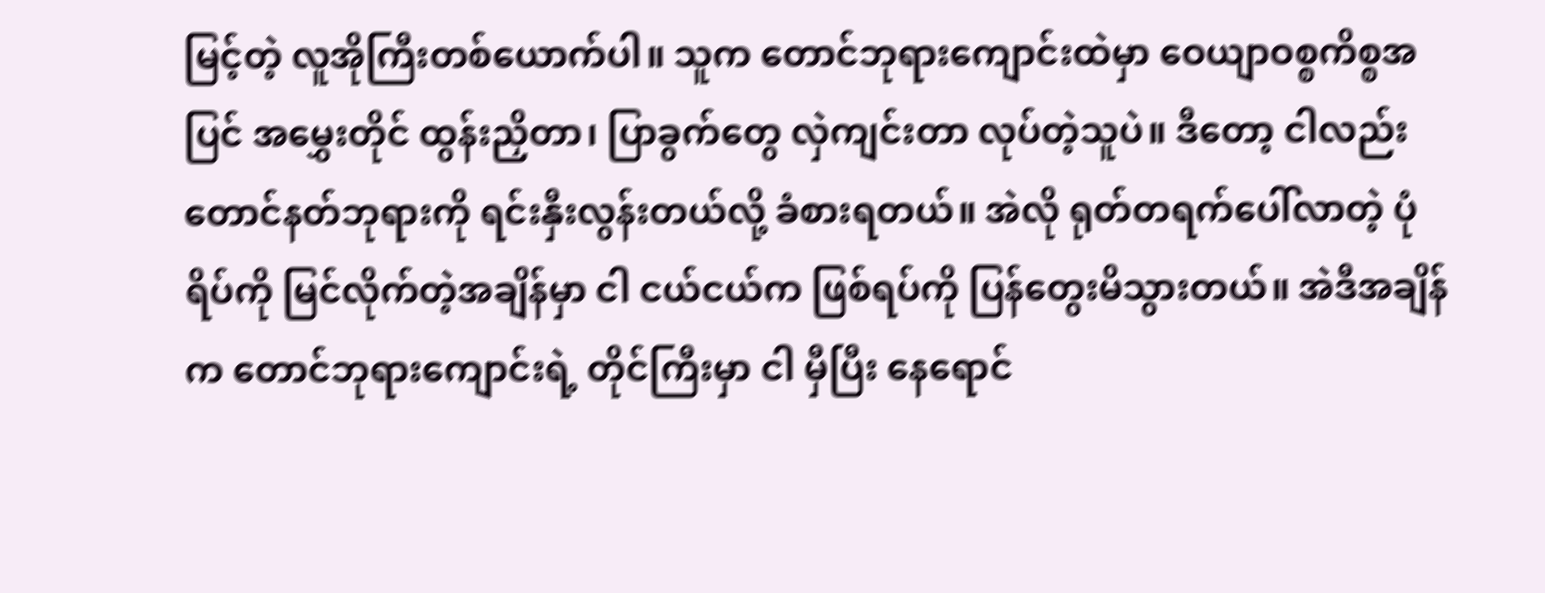မြင့်တဲ့ လူအိုကြီးတစ်ယောက်ပါ။ သူက တောင်ဘုရားကျောင်းထဲမှာ ဝေယျာဝစ္စကိစ္စအပြင် အမွှေးတိုင် ထွန်းညှိတာ၊ ပြာခွက်တွေ လှဲကျင်းတာ လုပ်တဲ့သူပဲ။ ဒီတော့ ငါလည်း တောင်နတ်ဘုရားကို ရင်းနှီးလွန်းတယ်လို့ ခံစားရတယ်။ အဲလို ရုတ်တရက်ပေါ်လာတဲ့ ပုံရိပ်ကို မြင်လိုက်တဲ့အချိန်မှာ ငါ ငယ်ငယ်က ဖြစ်ရပ်ကို ပြန်တွေးမိသွားတယ်။ အဲဒီအချိန်က တောင်ဘုရားကျောင်းရဲ့ တိုင်ကြီးမှာ ငါ မှီပြီး နေရောင်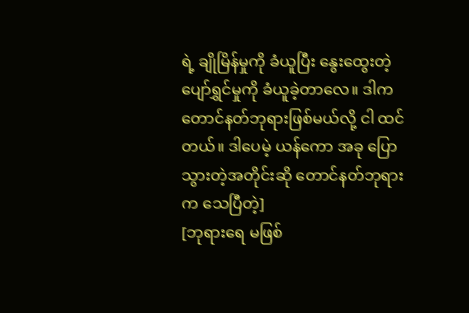ရဲ့ ချိုမြိန်မှုကို ခံယူပြီး နွေးထွေးတဲ့ ပျော်ရွှင်မှုကို ခံယူခဲ့တာလေ။ ဒါက တောင်နတ်ဘုရားဖြစ်မယ်လို့ ငါ ထင်တယ်။ ဒါပေမဲ့ ယန်ကော အခု ပြောသွားတဲ့အတိုင်းဆို တောင်နတ်ဘုရားက သေပြီတဲ့]
[ဘုရားရေ မဖြစ်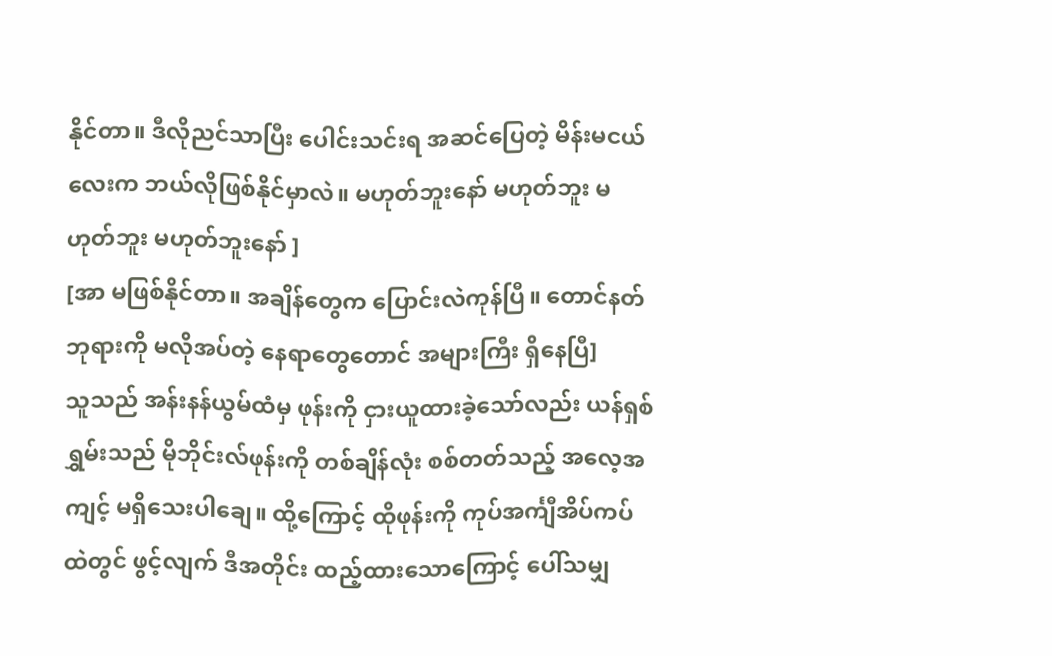နိုင်တာ။ ဒီလိုညင်သာပြီး ပေါင်းသင်းရ အဆင်ပြေတဲ့ မိန်းမငယ်လေးက ဘယ်လိုဖြစ်နိုင်မှာလဲ။ မဟုတ်ဘူးနော် မဟုတ်ဘူး မဟုတ်ဘူး မဟုတ်ဘူးနော် ]
[အာ မဖြစ်နိုင်တာ။ အချိန်တွေက ပြောင်းလဲကုန်ပြီ။ တောင်နတ်ဘုရားကို မလိုအပ်တဲ့ နေရာတွေတောင် အများကြီး ရှိနေပြီ]
သူသည် အန်းနန်ယွမ်ထံမှ ဖုန်းကို ငှားယူထားခဲ့သော်လည်း ယန်ရှစ်ရွှမ်းသည် မိုဘိုင်းလ်ဖုန်းကို တစ်ချိန်လုံး စစ်တတ်သည့် အလေ့အကျင့် မရှိသေးပါချေ။ ထို့ကြောင့် ထိုဖုန်းကို ကုပ်အင်္ကျီအိပ်ကပ်ထဲတွင် ဖွင့်လျက် ဒီအတိုင်း ထည့်ထားသောကြောင့် ပေါ်သမျှ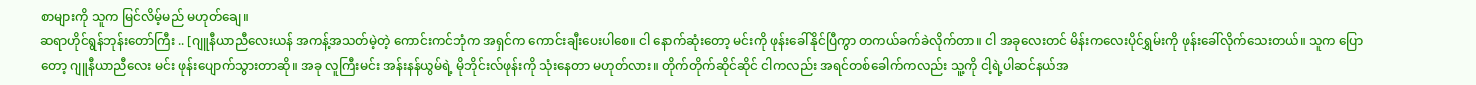စာများကို သူက မြင်လိမ့်မည် မဟုတ်ချေ။
ဆရာဟိုင်ရွန်ဘုန်းတော်ကြီး .. [ဂျူနီယာညီလေးယန် အကန့်အသတ်မဲ့တဲ့ ကောင်းကင်ဘုံက အရှင်က ကောင်းချီးပေးပါစေ။ ငါ နောက်ဆုံးတော့ မင်းကို ဖုန်းခေါ်နိုင်ပြီကွာ တကယ်ခက်ခဲလိုက်တာ။ ငါ အခုလေးတင် မိန်းကလေးပိုင်ရွှမ်းကို ဖုန်းခေါ်လိုက်သေးတယ်။ သူက ပြောတော့ ဂျူနီယာညီလေး မင်း ဖုန်းပျောက်သွားတာဆို။ အခု လူကြီးမင်း အန်းနန်ယွမ်ရဲ့ မိုဘိုင်းလ်ဖုန်းကို သုံးနေတာ မဟုတ်လား။ တိုက်တိုက်ဆိုင်ဆိုင် ငါကလည်း အရင်တစ်ခေါက်ကလည်း သူ့ကို ငါ့ရဲ့ပါဆင်နယ်အ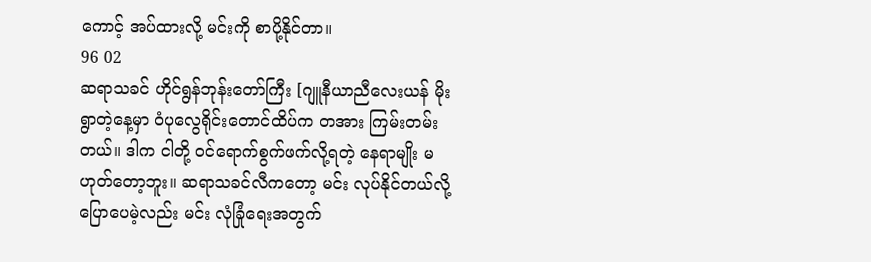ကောင့် အပ်ထားလို့ မင်းကို စာပို့နိုင်တာ။
96 02
ဆရာသခင် ဟိုင်ရွန်ဘုန်းတော်ကြီး [ဂျူနီယာညီလေးယန် မိုးရွာတဲ့နေ့မှာ ဝံပုလွေရိုင်းတောင်ထိပ်က တအား ကြမ်းတမ်းတယ်။ ဒါက ငါတို့ ဝင်ရောက်စွက်ဖက်လို့ရတဲ့ နေရာမျိုး မဟုတ်တော့ဘူး။ ဆရာသခင်လီကတော့ မင်း လုပ်နိုင်တယ်လို့ ပြောပေမဲ့လည်း မင်း လုံခြုံရေးအတွက်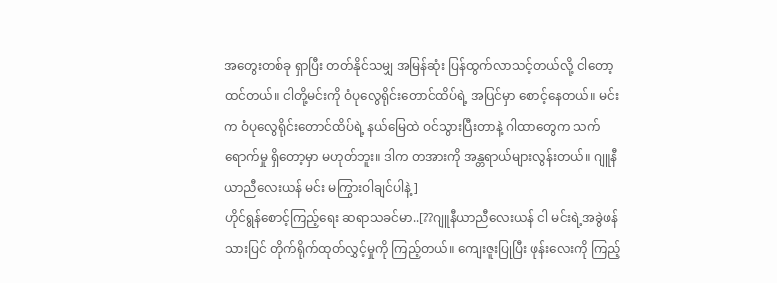အတွေးတစ်ခု ရှာပြီး တတ်နိုင်သမျှ အမြန်ဆုံး ပြန်ထွက်လာသင့်တယ်လို့ ငါတော့ ထင်တယ်။ ငါတို့မင်းကို ဝံပုလွေရိုင်းတောင်ထိပ်ရဲ့ အပြင်မှာ စောင့်နေတယ်။ မင်းက ဝံပုလွေရိုင်းတောင်ထိပ်ရဲ့ နယ်မြေထဲ ဝင်သွားပြီးတာနဲ့ ဂါထာတွေက သက်ရောက်မှု ရှိတော့မှာ မဟုတ်ဘူး။ ဒါက တအားကို အန္တရာယ်များလွန်းတယ်။ ဂျူနီယာညီလေးယန် မင်း မကြွားဝါချင်ပါနဲ့]
ဟိုင်ရွန်စောင့်ကြည့်ရေး ဆရာသခင်မာ..[??ဂျူနီယာညီလေးယန် ငါ မင်းရဲ့အခွဲဖန်သားပြင် တိုက်ရိုက်ထုတ်လွှင့်မှုကို ကြည့်တယ်။ ကျေးဇူးပြုပြီး ဖုန်းလေးကို ကြည့်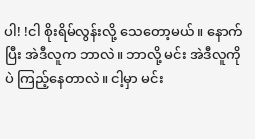ပါ! !ငါ စိုးရိမ်လွန်းလို့ သေတော့မယ်။ နောက်ပြီး အဲဒီလူက ဘာလဲ။ ဘာလို့ မင်း အဲဒီလူကိုပဲ ကြည့်နေတာလဲ။ ငါ့မှာ မင်း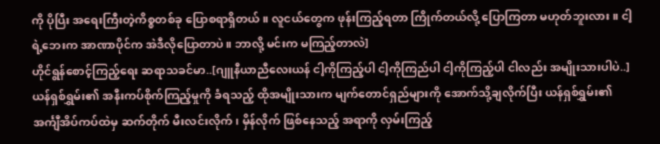ကို ပိုပြီး အရေးကြီးတဲ့ကိစ္စတစ်ခု ပြောစရာရှိတယ်။ လူငယ်တွေက ဖုန်းကြည့်ရတာ ကြိုက်တယ်လို့ ပြောကြတာ မဟုတ်ဘူးလား။ ငါ့ရဲ့ဘေးက အာဏာပိုင်က အဲဒီလိုပြောတာပဲ။ ဘာလို့ မင်းက မကြည့်တာလဲ]
ဟိုင်ရွန်စောင့်ကြည့်ရေး ဆရာသခင်မာ..[ဂျူနီယာညီလေးယန် ငါ့ကိုကြည့်ပါ ငါ့ကိုကြည်ပါ ငါ့ကိုကြည့်ပါ ငါလည်း အမျိုးသားပါပဲ..]
ယန်ရှစ်ရွှမ်း၏ အနီးကပ်စိုက်ကြည့်မှုကို ခံရသည့် ထိုအမျိုးသားက မျက်တောင်ရှည်များကို အောက်သို့ချလိုက်ပြီး ယန်ရှစ်ရွှမ်း၏ အင်္ကျီအိပ်ကပ်ထဲမှ ဆက်တိုက် မီးလင်းလိုက်၊ မှိန်လိုက် ဖြစ်နေသည့် အရာကို လှမ်းကြည့်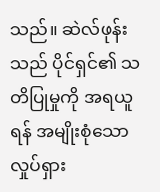သည်။ ဆဲလ်ဖုန်းသည် ပိုင်ရှင်၏ သတိပြုမှုကို အရယူရန် အမျိုးစုံသော လှုပ်ရှား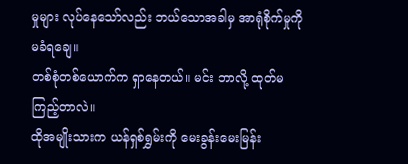မှုများ လုပ်နေသော်လည်း ဘယ်သောအခါမှ အာရုံစိုက်မှုကို မခံရချေ။
တစ်စုံတစ်ယောက်က ရှာနေတယ်။ မင်း ဘာလို့ ထုတ်မကြည့်တာလဲ။
ထိုအမျိုးသားက ယန်ရှစ်ရွှမ်းကို မေးခွန်းမေးမြန်း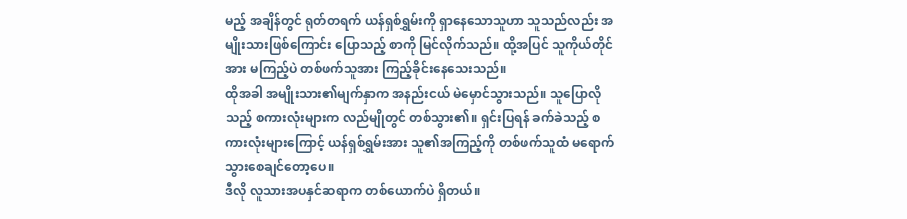မည့် အချိန်တွင် ရုတ်တရက် ယန်ရှစ်ရွှမ်းကို ရှာနေသောသူဟာ သူသည်လည်း အမျိုးသားဖြစ်ကြောင်း ပြောသည့် စာကို မြင်လိုက်သည်။ ထို့အပြင် သူကိုယ်တိုင်အား မကြည့်ပဲ တစ်ဖက်သူအား ကြည့်ခိုင်းနေသေးသည်။
ထိုအခါ အမျိုးသား၏မျက်နှာက အနည်းငယ် မဲမှောင်သွားသည်။ သူပြောလိုသည့် စကားလုံးများက လည်မျိုတွင် တစ်သွား၏။ ရှင်းပြရန် ခက်ခဲသည့် စကားလုံးများကြောင့် ယန်ရှစ်ရွှမ်းအား သူ၏အကြည့်ကို တစ်ဖက်သူထံ မရောက်သွားစေချင်တော့ပေ။
ဒီလို လူသားအပနှင်ဆရာက တစ်ယောက်ပဲ ရှိတယ်။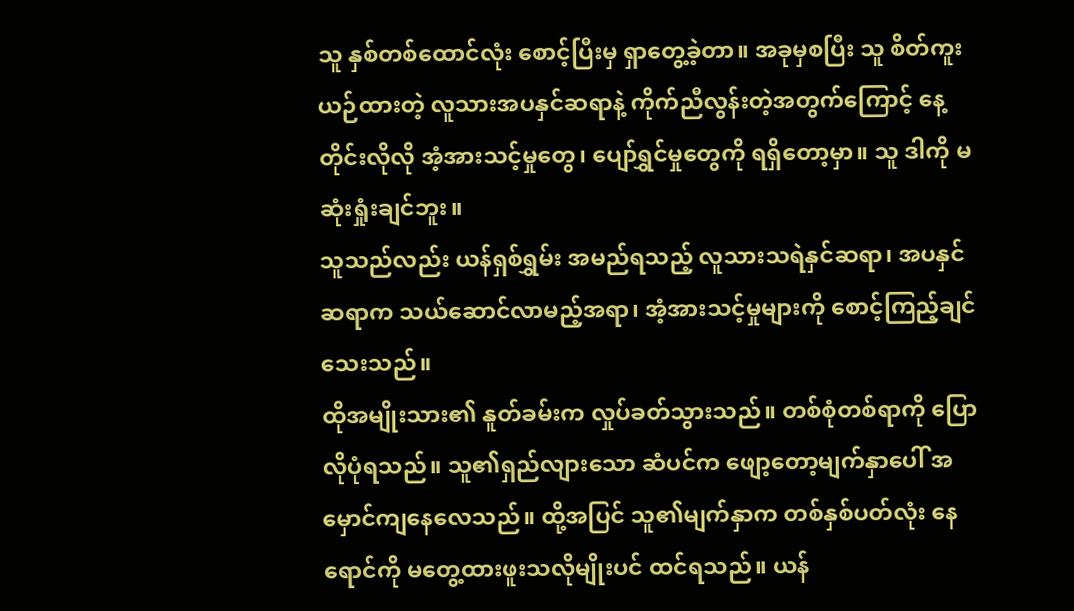သူ နှစ်တစ်ထောင်လုံး စောင့်ပြီးမှ ရှာတွေ့ခဲ့တာ။ အခုမှစပြီး သူ စိတ်ကူးယဉ်ထားတဲ့ လူသားအပနှင်ဆရာနဲ့ ကိုက်ညီလွန်းတဲ့အတွက်ကြောင့် နေ့တိုင်းလိုလို အံ့အားသင့်မှုတွေ၊ ပျော်ရွှင်မှုတွေကို ရရှိတော့မှာ။ သူ ဒါကို မဆုံးရှုံးချင်ဘူး။
သူသည်လည်း ယန်ရှစ်ရွှမ်း အမည်ရသည့် လူသားသရဲနှင်ဆရာ၊ အပနှင်ဆရာက သယ်ဆောင်လာမည့်အရာ၊ အံ့အားသင့်မှုများကို စောင့်ကြည့်ချင်သေးသည်။
ထိုအမျိုးသား၏ နူတ်ခမ်းက လှုပ်ခတ်သွားသည်။ တစ်စုံတစ်ရာကို ပြောလိုပုံရသည်။ သူ၏ရှည်လျားသော ဆံပင်က ဖျော့တော့မျက်နှာပေါ် အမှောင်ကျနေလေသည်။ ထို့အပြင် သူ၏မျက်နှာက တစ်နှစ်ပတ်လုံး နေရောင်ကို မတွေ့ထားဖူးသလိုမျိုးပင် ထင်ရသည်။ ယန်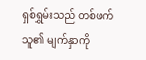ရှစ်ရွှမ်းသည် တစ်ဖက်သူ၏ မျက်နှာကို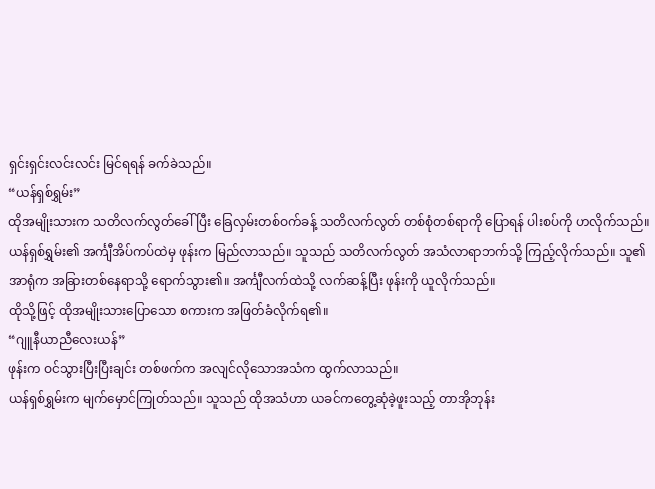ရှင်းရှင်းလင်းလင်း မြင်ရရန် ခက်ခဲသည်။
“ယန်ရှစ်ရွှမ်း”
ထိုအမျိုးသားက သတိလက်လွတ်ခေါ်ပြီး ခြေလှမ်းတစ်ဝက်ခန့် သတိလက်လွတ် တစ်စုံတစ်ရာကို ပြောရန် ပါးစပ်ကို ဟလိုက်သည်။
ယန်ရှစ်ရွှမ်း၏ အင်္ကျီအိပ်ကပ်ထဲမှ ဖုန်းက မြည်လာသည်။ သူသည် သတိလက်လွတ် အသံလာရာဘက်သို့ ကြည့်လိုက်သည်။ သူ၏အာရုံက အခြားတစ်နေရာသို့ ရောက်သွား၏။ အင်္ကျီလက်ထဲသို့ လက်ဆန့်ပြီး ဖုန်းကို ယူလိုက်သည်။
ထိုသို့ဖြင့် ထိုအမျိုးသားပြောသော စကားက အဖြတ်ခံလိုက်ရ၏။
“ဂျူနီယာညီလေးယန်”
ဖုန်းက ဝင်သွားပြီးပြီးချင်း တစ်ဖက်က အလျင်လိုသောအသံက ထွက်လာသည်။
ယန်ရှစ်ရွှမ်းက မျက်မှောင်ကြုတ်သည်။ သူသည် ထိုအသံဟာ ယခင်ကတွေ့ဆုံခဲ့ဖူးသည့် တာအိုဘုန်း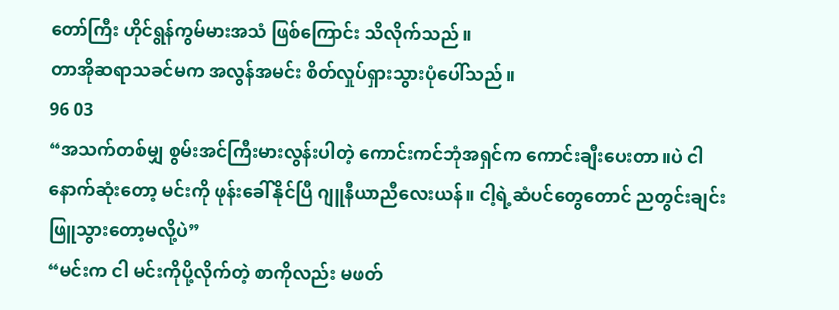တော်ကြီး ဟိုင်ရွန်ကွမ်မားအသံ ဖြစ်ကြောင်း သိလိုက်သည်။
တာအိုဆရာသခင်မက အလွန်အမင်း စိတ်လှုပ်ရှားသွားပုံပေါ်သည်။
96 03
“အသက်တစ်မျှ စွမ်းအင်ကြီးမားလွန်းပါတဲ့ ကောင်းကင်ဘုံအရှင်က ကောင်းချီးပေးတာ။ပဲ ငါ နောက်ဆုံးတော့ မင်းကို ဖုန်းခေါ်နိုင်ပြီ ဂျူနီယာညီလေးယန်။ ငါ့ရဲ့ဆံပင်တွေတောင် ညတွင်းချင်း ဖြူသွားတော့မလို့ပဲ”
“မင်းက ငါ မင်းကိုပို့လိုက်တဲ့ စာကိုလည်း မဖတ်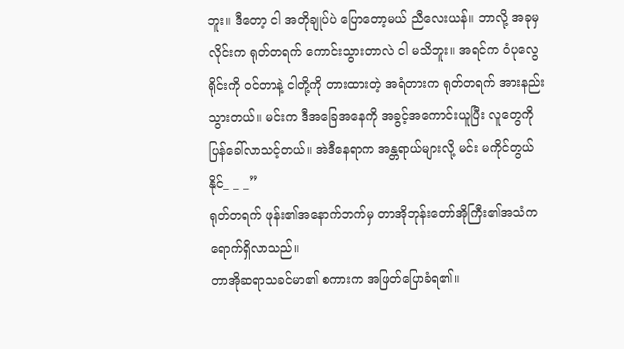ဘူး။ ဒီတော့ ငါ အတိုချုပ်ပဲ ပြောတော့မယ် ညီလေးယန်။ ဘာလို့ အခုမှလိုင်းက ရုတ်တရက် ကောင်းသွားတာလဲ ငါ မသိဘူး။ အရင်က ဝံပုလွေရိုင်းကို ဝင်တာနဲ့ ငါတို့ကို တားထားတဲ့ အရံတားက ရုတ်တရက် အားနည်းသွားတယ်။ မင်းက ဒီအခြေအနေကို အခွင့်အကောင်းယူပြီး လူတွေကို ပြန်ခေါ်လာသင့်တယ်။ အဲဒီနေရာက အန္တရာယ်များလို့ မင်း မကိုင်တွယ်နိုင်_ _ _”
ရုတ်တရက် ဖုန်း၏အနောက်ဘက်မှ တာအိုဘုန်းတော်အိုကြီး၏အသံက ရောက်ရှိလာသည်။
တာအိုဆရာသခင်မာ၏ စကားက အဖြတ်ပြောခံရ၏။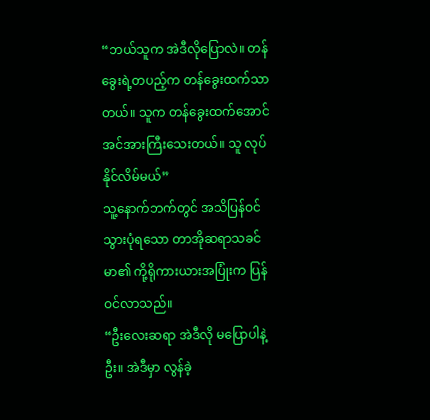“ဘယ်သူက အဲဒီလိုပြောလဲ။ တန်ခွေးရဲ့တပည့်က တန်ခွေးထက်သာတယ်။ သူက တန်ခွေးထက်အောင် အင်အားကြီးသေးတယ်။ သူ လုပ်နိုင်လိမ်မယ်”
သူ့နောက်ဘက်တွင် အသိပြန်ဝင်သွားပုံရသော တာအိုဆရာသခင်မာ၏ ကို့ရိုကားယားအပြုံးက ပြန်ဝင်လာသည်။
“ဦးလေးဆရာ အဲဒီလို မပြောပါနဲ့ဦး။ အဲဒီမှာ လွန်ခဲ့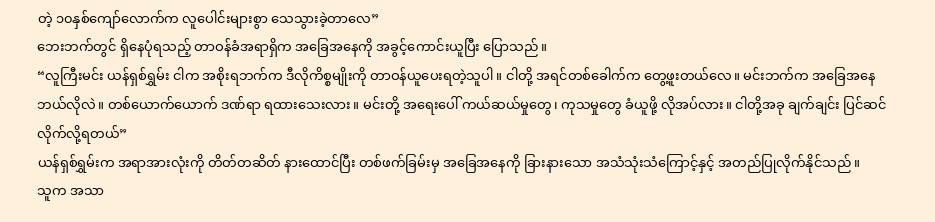တဲ့ ၁၀နှစ်ကျော်လောက်က လူပေါင်းများစွာ သေသွားခဲ့တာလေ”
ဘေးဘက်တွင် ရှိနေပုံရသည့် တာဝန်ခံအရာရှိက အခြေအနေကို အခွင့်ကောင်းယူပြီး ပြောသည်။
“လူကြီးမင်း ယန်ရှစ်ရွှမ်း ငါက အစိုးရဘက်က ဒီလိုကိစ္စမျိုးကို တာဝန်ယူပေးရတဲ့သူပါ။ ငါတို့ အရင်တစ်ခေါက်က တွေ့ဖူးတယ်လေ။ မင်းဘက်က အခြေအနေ ဘယ်လိုလဲ။ တစ်ယောက်ယောက် ဒဏ်ရာ ရထားသေးလား။ မင်းတို့ အရေးပေါ် ကယ်ဆယ်မှုတွေ၊ ကုသမှုတွေ ခံယူဖို့ လိုအပ်လား။ ငါတို့အခု ချက်ချင်း ပြင်ဆင်လိုက်လို့ရတယ်”
ယန်ရှစ်ရွှမ်းက အရာအားလုံးကို တိတ်တဆိတ် နားထောင်ပြီး တစ်ဖက်ခြမ်းမှ အခြေအနေကို ခြားနားသော အသံသုံးသံကြောင့်နှင့် အတည်ပြုလိုက်နိုင်သည်။
သူက အသာ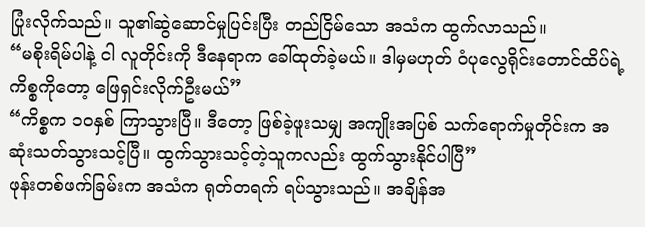ပြုံးလိုက်သည်။ သူ၏ဆွဲဆောင်မှုပြင်းပြီး တည်ငြိမ်သော အသံက ထွက်လာသည်။
“မစိုးရိမ်ပါနဲ့ ငါ လူတိုင်းကို ဒီနေရာက ခေါ်ထုတ်ခဲ့မယ်။ ဒါမှမဟုတ် ဝံပုလွေရိုင်းတောင်ထိပ်ရဲ့ ကိစ္စကိုတော့ ဖြေရှင်းလိုက်ဦးမယ်”
“ကိစ္စက ၁၀နှစ် ကြာသွားပြီ။ ဒီတော့ ဖြစ်ခဲ့ဖူးသမျှ အကျိုးအပြစ် သက်ရောက်မှုတိုင်းက အဆုံးသတ်သွားသင့်ပြီ။ ထွက်သွားသင့်တဲ့သူကလည်း ထွက်သွားနိုင်ပါပြီ”
ဖုန်းတစ်ဖက်ခြမ်းက အသံက ရုတ်တရက် ရပ်သွားသည်။ အချိန်အ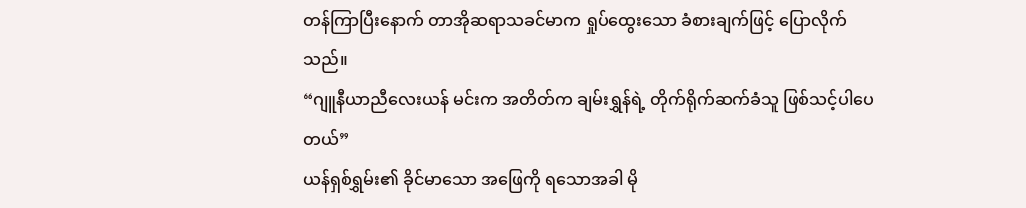တန်ကြာပြီးနောက် တာအိုဆရာသခင်မာက ရှုပ်ထွေးသော ခံစားချက်ဖြင့် ပြောလိုက်သည်။
“ဂျူနီယာညီလေးယန် မင်းက အတိတ်က ချမ်းရွှန်ရဲ့ တိုက်ရိုက်ဆက်ခံသူ ဖြစ်သင့်ပါပေတယ်”
ယန်ရှစ်ရွှမ်း၏ ခိုင်မာသော အဖြေကို ရသောအခါ မို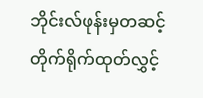ဘိုင်းလ်ဖုန်းမှတဆင့် တိုက်ရိုက်ထုတ်လွှင့်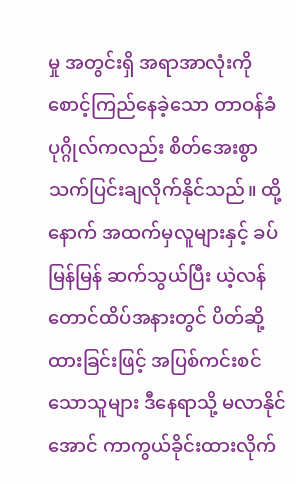မှု အတွင်းရှိ အရာအာလုံးကို စောင့်ကြည်နေခဲ့သော တာဝန်ခံပုဂ္ဂိုလ်ကလည်း စိတ်အေးစွာ သက်ပြင်းချလိုက်နိုင်သည်။ ထို့နောက် အထက်မှလူများနှင့် ခပ်မြန်မြန် ဆက်သွယ်ပြီး ယဲ့လန်တောင်ထိပ်အနားတွင် ပိတ်ဆို့ထားခြင်းဖြင့် အပြစ်ကင်းစင်သောသူများ ဒီနေရာသို့ မလာနိုင်အောင် ကာကွယ်ခိုင်းထားလိုက်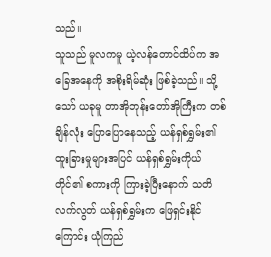သည်။
သူသည် မူလကမူ ယဲ့လန်တောင်ထိပ်က အခြေအနေကို အစိုးရိမ်ဆုံး ဖြစ်ခဲ့သည်။ သို့သော် ယခုမူ တာအိုဘုန်းတော်အိုကြီးက တစ်ချိန်လုံး ပြောပြောနေသည့် ယန်ရှစ်ရွှမ်း၏ ထူးခြားမှုများအပြင် ယန်ရှစ်ရွှမ်းကိုယ်တိုင်၏ စကားကို ကြားခဲ့ပြီးနောက် သတိလက်လွတ် ယန်ရှစ်ရွှမ်းက ဖြေရှင်းနိုင်ကြောင်း ယုံကြည်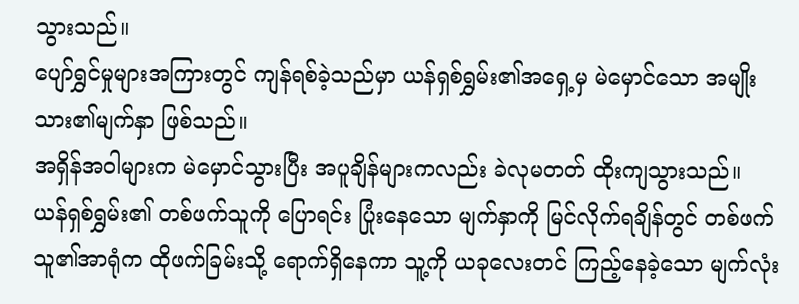သွားသည်။
ပျော်ရွှင်မှုများအကြားတွင် ကျန်ရစ်ခဲ့သည်မှာ ယန်ရှစ်ရွှမ်း၏အရှေ့မှ မဲမှောင်သော အမျိုးသား၏မျက်နှာ ဖြစ်သည်။
အရှိန်အဝါများက မဲမှောင်သွားပြီး အပူချိန်များကလည်း ခဲလုမတတ် ထိုးကျသွားသည်။
ယန်ရှစ်ရွှမ်း၏ တစ်ဖက်သူကို ပြောရင်း ပြုံးနေသော မျက်နှာကို မြင်လိုက်ရချိန်တွင် တစ်ဖက်သူ၏အာရုံက ထိုဖက်ခြမ်းသို့ ရောက်ရှိနေကာ သူ့ကို ယခုလေးတင် ကြည့်နေခဲ့သော မျက်လုံး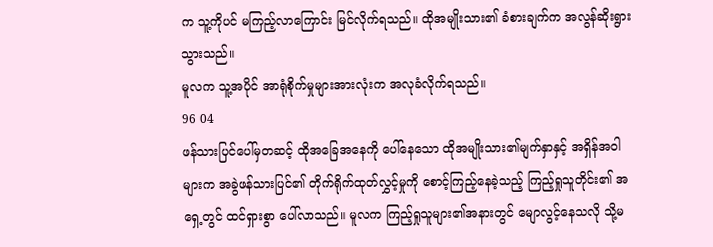က သူ့ကိုပင် မကြည့်လာကြောင်း မြင်လိုက်ရသည်။ ထိုအမျိုးသား၏ ခံစားချက်က အလွန်ဆိုးရွားသွားသည်။
မူလက သူ့အပိုင် အာရုံစိုက်မှုများအားလုံးက အလုခံလိုက်ရသည်။
96 04
ဖန်သားပြင်ပေါ်မှတဆင့် ထိုအခြေအနေကို ပေါ်နေသော ထိုအမျိုးသား၏မျက်နှာနှင့် အရှိန်အဝါများက အခွဲဖန်သားပြင်၏ တိုက်ရိုက်ထုတ်လွှင့်မှုကို စောင့်ကြည့်နေခဲ့သည့် ကြည့်ရှုသူတိုင်း၏ အရှေ့တွင် ထင်ရှားစွာ ပေါ်လာသည်။ မူလက ကြည့်ရှုသူများ၏အနားတွင် မျောလွင့်နေသလို သို့မ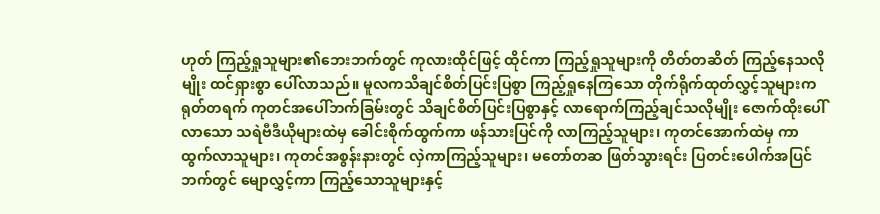ဟုတ် ကြည့်ရှုသူများ၏ဘေးဘက်တွင် ကုလားထိုင်ဖြင့် ထိုင်ကာ ကြည့်ရှုသူများကို တိတ်တဆိတ် ကြည့်နေသလိုမျိုး ထင်ရှားစွာ ပေါ်လာသည်။ မူလကသိချင်စိတ်ပြင်းပြစွာ ကြည့်ရှုနေကြသော တိုက်ရိုက်ထုတ်လွှင့်သူများက ရုတ်တရက် ကုတင်အပေါ်ဘက်ခြမ်းတွင် သိချင်စိတ်ပြင်းပြစွာနှင့် လာရောက်ကြည့်ချင်သလိုမျိုး ဇောက်ထိုးပေါ်လာသော သရဲဗီဒီယိုများထဲမှ ခေါင်းစိုက်ထွက်ကာ ဖန်သားပြင်ကို လာကြည့်သူများ၊ ကုတင်အောက်ထဲမှ ကာ ထွက်လာသူများ၊ ကုတင်အစွန်းနားတွင် လှဲကာကြည့်သူများ၊ မတော်တဆ ဖြတ်သွားရင်း ပြတင်းပေါက်အပြင်ဘက်တွင် မျောလွှင့်ကာ ကြည့်သောသူများနှင့်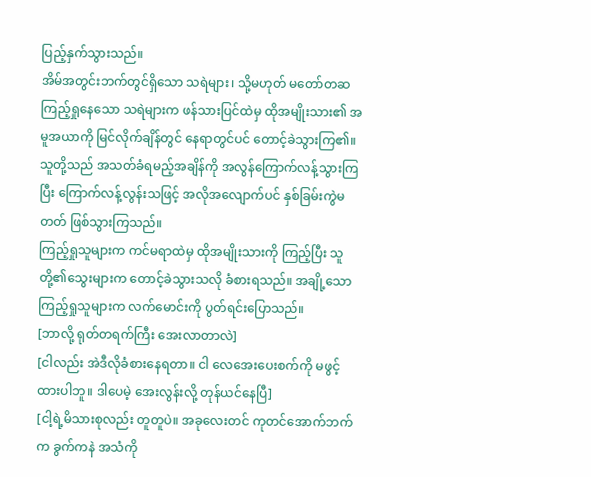ပြည့်နှက်သွားသည်။
အိမ်အတွင်းဘက်တွင်ရှိသော သရဲများ၊ သို့မဟုတ် မတော်တဆ ကြည့်ရှုနေသော သရဲများက ဖန်သားပြင်ထဲမှ ထိုအမျိုးသား၏ အမူအယာကို မြင်လိုက်ချိန်တွင် နေရာတွင်ပင် တောင့်ခဲသွားကြ၏။ သူတို့သည် အသတ်ခံရမည့်အချိန်ကို အလွန်ကြောက်လန့်သွားကြပြီး ကြောက်လန့်လွန်းသဖြင့် အလိုအလျောက်ပင် နှစ်ခြမ်းကွဲမတတ် ဖြစ်သွားကြသည်။
ကြည့်ရှုသူများက ကင်မရာထဲမှ ထိုအမျိုးသားကို ကြည့်ပြီး သူတို့၏သွေးများက တောင့်ခဲသွားသလို ခံစားရသည်။ အချို့သော ကြည့်ရှုသူများက လက်မောင်းကို ပွတ်ရင်းပြောသည်။
[ဘာလို့ ရုတ်တရက်ကြီး အေးလာတာလဲ]
[ငါလည်း အဲဒီလိုခံစားနေရတာ။ ငါ လေအေးပေးစက်ကို မဖွင့်ထားပါဘူ။ ဒါပေမဲ့ အေးလွန်းလို့ တုန်ယင်နေပြီ]
[ငါ့ရဲ့မိသားစုလည်း တူတူပဲ။ အခုလေးတင် ကုတင်အောက်ဘက်က ခွက်ကနဲ အသံကို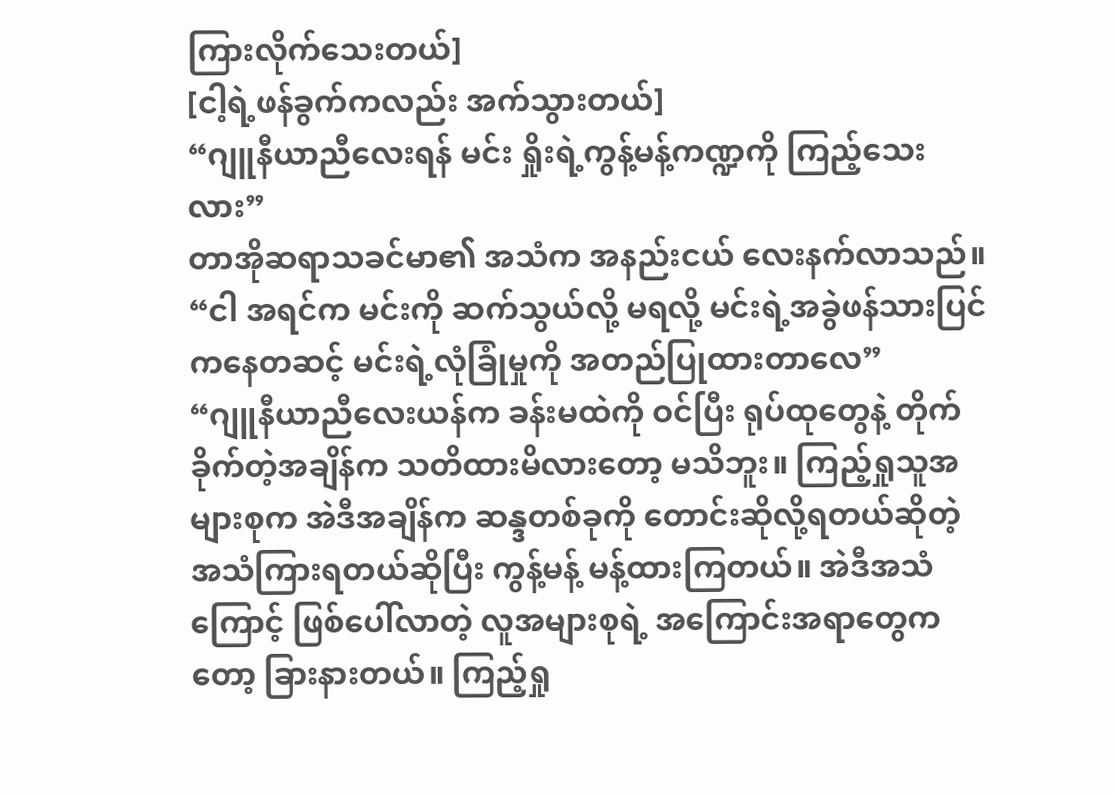ကြားလိုက်သေးတယ်]
[ငါ့ရဲ့ဖန်ခွက်ကလည်း အက်သွားတယ်]
“ဂျူနီယာညီလေးရန် မင်း ရှိုးရဲ့ကွန့်မန့်ကဏ္ဍကို ကြည့်သေးလား”
တာအိုဆရာသခင်မာ၏ အသံက အနည်းငယ် လေးနက်လာသည်။
“ငါ အရင်က မင်းကို ဆက်သွယ်လို့ မရလို့ မင်းရဲ့အခွဲဖန်သားပြင်ကနေတဆင့် မင်းရဲ့လုံခြုံမှုကို အတည်ပြုထားတာလေ”
“ဂျူနီယာညီလေးယန်က ခန်းမထဲကို ဝင်ပြီး ရုပ်ထုတွေနဲ့ တိုက်ခိုက်တဲ့အချိန်က သတိထားမိလားတော့ မသိဘူး။ ကြည့်ရှုသူအများစုက အဲဒီအချိန်က ဆန္ဒတစ်ခုကို တောင်းဆိုလို့ရတယ်ဆိုတဲ့ အသံကြားရတယ်ဆိုပြီး ကွန့်မန့် မန့်ထားကြတယ်။ အဲဒီအသံကြောင့် ဖြစ်ပေါ်လာတဲ့ လူအများစုရဲ့ အကြောင်းအရာတွေကတော့ ခြားနားတယ်။ ကြည့်ရှု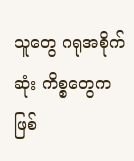သူတွေ ဂရုအစိုက်ဆုံး ကိစ္စတွေက ဖြစ်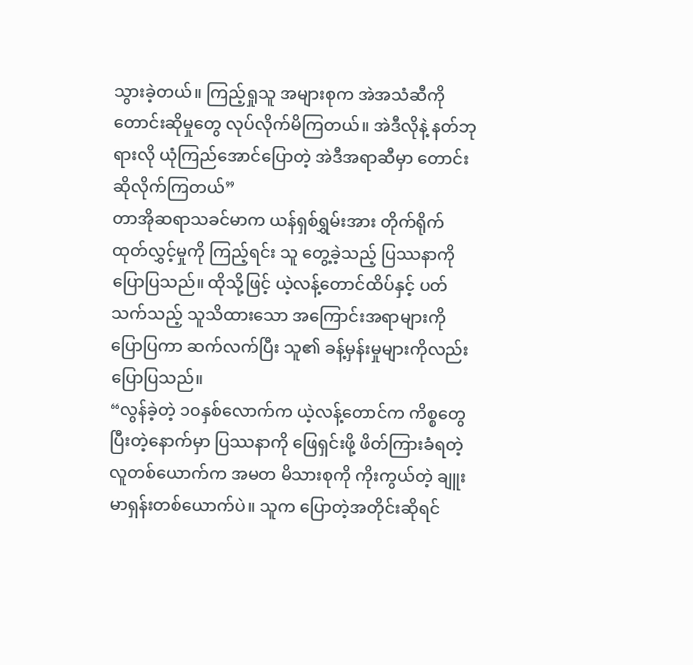သွားခဲ့တယ်။ ကြည့်ရှုသူ အများစုက အဲအသံဆီကို တောင်းဆိုမှုတွေ လုပ်လိုက်မိကြတယ်။ အဲဒီလိုနဲ့ နတ်ဘုရားလို ယုံကြည်အောင်ပြောတဲ့ အဲဒီအရာဆီမှာ တောင်းဆိုလိုက်ကြတယ်”
တာအိုဆရာသခင်မာက ယန်ရှစ်ရွှမ်းအား တိုက်ရိုက်ထုတ်လွှင့်မှုကို ကြည့်ရင်း သူ တွေ့ခဲ့သည့် ပြဿနာကို ပြောပြသည်။ ထိုသို့ဖြင့် ယဲ့လန့်တောင်ထိပ်နှင့် ပတ်သက်သည့် သူသိထားသော အကြောင်းအရာများကို ပြောပြကာ ဆက်လက်ပြီး သူ၏ ခန့်မှန်းမှုများကိုလည်း ပြောပြသည်။
“လွန်ခဲ့တဲ့ ၁၀နှစ်လောက်က ယဲ့လန့်တောင်က ကိစ္စတွေ ပြီးတဲ့နောက်မှာ ပြဿနာကို ဖြေရှင်းဖို့ ဖိတ်ကြားခံရတဲ့ လူတစ်ယောက်က အမတ မိသားစုကို ကိုးကွယ်တဲ့ ချူးမာရှန်းတစ်ယောက်ပဲ။ သူက ပြောတဲ့အတိုင်းဆိုရင်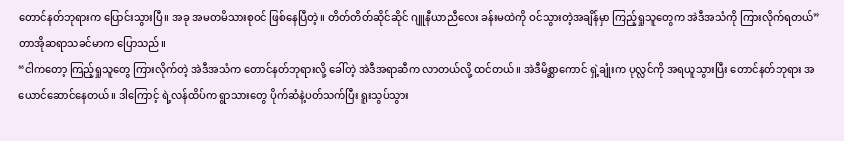တောင်နတ်ဘုရားက ပြောင်းသွားပြီ။ အခု အမတမိသားစုဝင် ဖြစ်နေပြီတဲ့။ တိတ်တိတ်ဆိုင်ဆိုင် ဂျူနီယာညီလေး ခန်းမထဲကို ဝင်သွားတဲ့အချိန်မှာ ကြည့်ရှုသူတွေက အဲဒီအသံကို ကြားလိုက်ရတယ်”
တာအိုဆရာသခင်မာက ပြောသည်။
“ငါကတော့ ကြည့်ရှုသူတွေ ကြားလိုက်တဲ့ အဲဒီအသံက တောင်နတ်ဘုရားလို့ ခေါ်တဲ့ အဲဒီအရာဆီက လာတယ်လို့ ထင်တယ်။ အဲဒီမိစ္ဆာကောင် ရှဲ့ချုံးက ပုလ္လင်ကို အရယူသွားပြီး တောင်နတ်ဘုရား အယောင်ဆောင်နေတယ်။ ဒါကြောင့် ရဲ့လန်ထိပ်က ရွာသားတွေ ပိုက်ဆံနဲ့ပတ်သက်ပြီး ရူးသွပ်သွား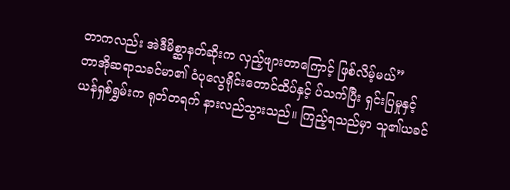တာကလည်း အဲဒီမိစ္ဆာနတ်ဆိုးက လှည့်ဖျားတာကြောင့် ဖြစ်လိမ့်မယ်”
တာအိုဆရာသခင်မာ၏ ဝံပုလွေရိုင်းတောင်ထိပ်နှင့် ပ်သက်ပြီး ရှင်းပြမှုနှင့် ယန်ရှစ်ရွှမ်းက ရုတ်တရက် နားလည်သွားသည်။ ကြည့်ရသည်မှာ သူ၏ယခင်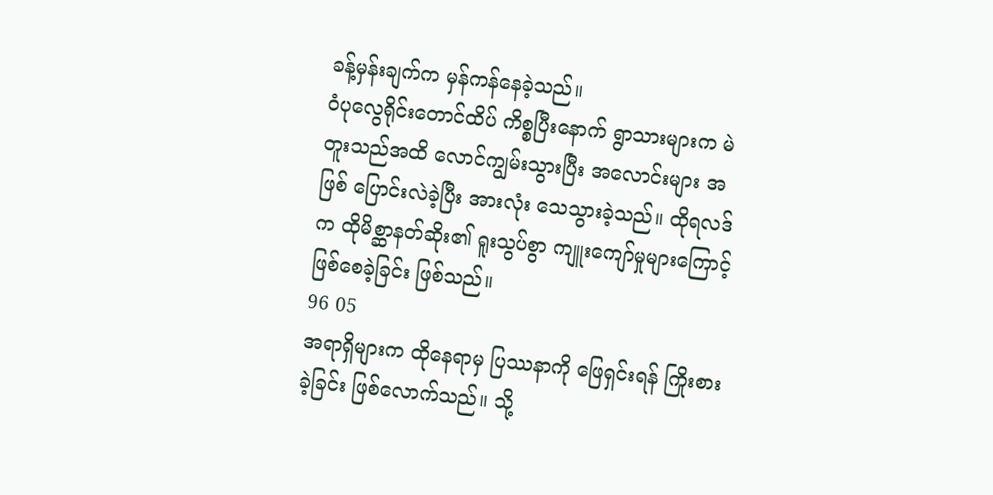ခန့်မှန်းချက်က မှန်ကန်နေခဲ့သည်။
ဝံပုလွေရိုင်းတောင်ထိပ် ကိစ္စပြီးနောက် ရွာသားများက မဲတူးသည်အထိ လောင်ကျွမ်းသွားပြီး အလောင်းများ အဖြစ် ပြောင်းလဲခဲ့ပြီး အားလုံး သေသွားခဲ့သည်။ ထိုရလဒ်က ထိုမိစ္ဆာနတ်ဆိုး၏ ရူးသွပ်စွာ ကျူးကျော်မှုများကြောင့် ဖြစ်စေခဲ့ခြင်း ဖြစ်သည်။
96 05
အရာရှိများက ထိုနေရာမှ ပြဿနာကို ဖြေရှင်းရန် ကြိုးစားခဲ့ခြင်း ဖြစ်လောက်သည်။ သို့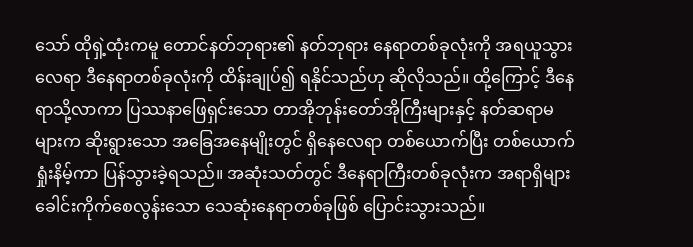သော် ထိုရှဲ့ထုံးကမူ တောင်နတ်ဘုရား၏ နတ်ဘုရား နေရာတစ်ခုလုံးကို အရယူသွားလေရာ ဒီနေရာတစ်ခုလုံးကို ထိန်းချုပ်၍ ရနိုင်သည်ဟု ဆိုလိုသည်။ ထို့ကြောင့် ဒီနေရာသို့လာကာ ပြဿနာဖြေရှင်းသော တာအိုဘုန်းတော်အိုကြီးများနှင့် နတ်ဆရာမများက ဆိုးရွားသော အခြေအနေမျိုးတွင် ရှိနေလေရာ တစ်ယောက်ပြီး တစ်ယောက် ရှုံးနိမ့်ကာ ပြန်သွားခဲ့ရသည်။ အဆုံးသတ်တွင် ဒီနေရာကြီးတစ်ခုလုံးက အရာရှိများ ခေါင်းကိုက်စေလွန်းသော သေဆုံးနေရာတစ်ခုဖြစ် ပြောင်းသွားသည်။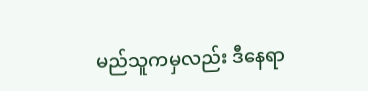မည်သူကမှလည်း ဒီနေရာ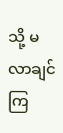သို့ မလာချင်ကြ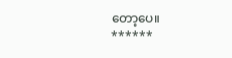တော့ပေ။
******